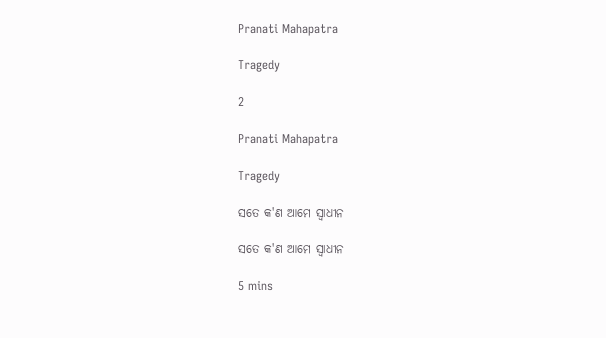Pranati Mahapatra

Tragedy

2

Pranati Mahapatra

Tragedy

ସତେ କ'ଣ ଆମେ ସ୍ଵାଧୀନ

ସତେ କ'ଣ ଆମେ ସ୍ଵାଧୀନ

5 mins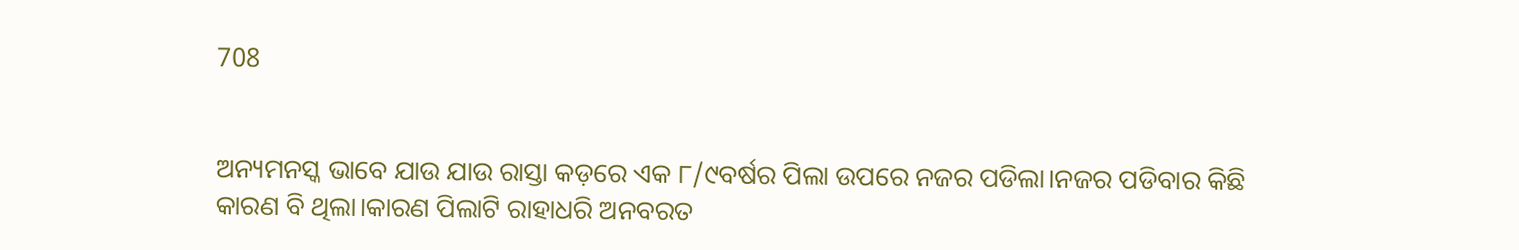708


ଅନ୍ୟମନସ୍କ ଭାବେ ଯାଉ ଯାଉ ରାସ୍ତା କଡ଼ରେ ଏକ ୮/୯ବର୍ଷର ପିଲା ଉପରେ ନଜର ପଡିଲା।ନଜର ପଡିବାର କିଛି କାରଣ ବି ଥିଲା।କାରଣ ପିଲାଟି ରାହାଧରି ଅନବରତ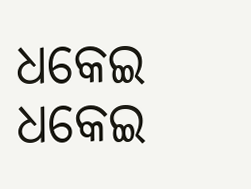ଧକେଇ ଧକେଇ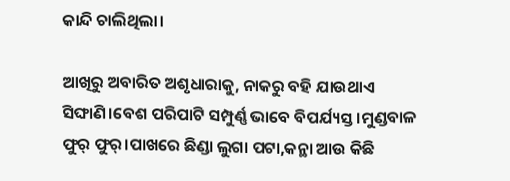କାନ୍ଦି ଚାଲିଥିଲା।

ଆଖିରୁ ଅବାରିତ ଅଶୃଧାରାକୁ, ନାକରୁ ବହି ଯାଉଥାଏ ସିଙ୍ଘାଣି।ବେଶ ପରିପାଟି ସମ୍ପୁର୍ଣ୍ଣ ଭାବେ ବିପର୍ଯ୍ୟସ୍ତ।ମୁଣ୍ଡବାଳ ଫୁର୍ ଫୁର୍।ପାଖରେ ଛିଣ୍ଡା ଲୁଗା ପଟା,କନ୍ଥା ଆଉ କିଛି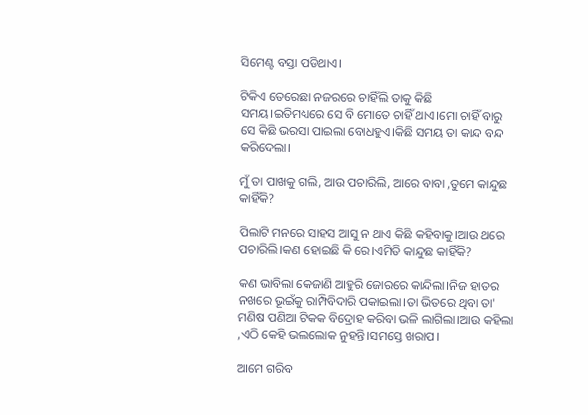ସିମେଣ୍ଟ ବସ୍ତା ପଡିଥାଏ।

ଟିକିଏ ତେରେଛା ନଜରରେ ଚାହିଁଲି ତାକୁ କିଛି ସମୟ।ଇତିମଧ୍ୟରେ ସେ ବି ମୋତେ ଚାହିଁ ଥାଏ।ମୋ ଚାହିଁ ବାରୁ ସେ କିଛି ଭରସା ପାଇଲା ବୋଧହୁଏ।କିଛି ସମୟ ତା କାନ୍ଦ ବନ୍ଦ କରିଦେଲା।

ମୁଁ ତା ପାଖକୁ ଗଲି, ଆଉ ପଚାରିଲି, ଆରେ ବାବା ,ତୁମେ କାନ୍ଦୁଛ କାହିଁକି?

ପିଲାଟି ମନରେ ସାହସ ଆସୁ ନ ଥାଏ କିଛି କହିବାକୁ।ଆଉ ଥରେ ପଚାରିଲି।କଣ ହୋଇଛି କି ରେ।ଏମିତି କାନ୍ଦୁଛ କାହିଁକି?

କଣ ଭାବିଲା କେଜାଣି ଆହୁରି ଜୋରରେ କାନ୍ଦିଲା।ନିଜ ହାତର ନଖରେ ଭୂଇଁକୁ ରାମ୍ପିବିଦାରି ପକାଇଲା।ତା ଭିତରେ ଥିବା ତା' ମଣିଷ ପଣିଆ ଟିକକ ବିଦ୍ରୋହ କରିବା ଭଳି ଲାଗିଲା।ଆଉ କହିଲା ,ଏଠି କେହି ଭଲଲୋକ ନୁହନ୍ତି।ସମସ୍ତେ ଖରାପ।

ଆମେ ଗରିବ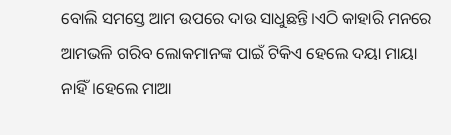ବୋଲି ସମସ୍ତେ ଆମ ଉପରେ ଦାଉ ସାଧୁଛନ୍ତି।ଏଠି କାହାରି ମନରେ ଆମଭଳି ଗରିବ ଲୋକମାନଙ୍କ ପାଇଁ ଟିକିଏ ହେଲେ ଦୟା ମାୟା ନାହିଁ।ହେଲେ ମାଆ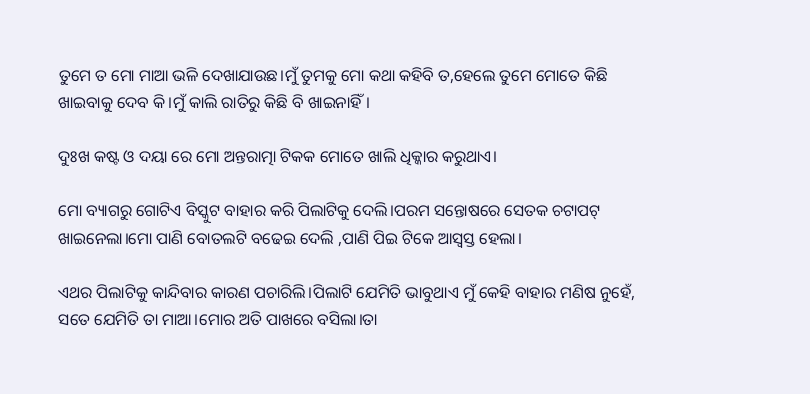ତୁମେ ତ ମୋ ମାଆ ଭଳି ଦେଖାଯାଉଛ।ମୁଁ ତୁମକୁ ମୋ କଥା କହିବି ତ,ହେଲେ ତୁମେ ମୋତେ କିଛି ଖାଇବାକୁ ଦେବ କି।ମୁଁ କାଲି ରାତିରୁ କିଛି ବି ଖାଇନାହିଁ।

ଦୁଃଖ କଷ୍ଟ ଓ ଦୟା ରେ ମୋ ଅନ୍ତରାତ୍ମା ଟିକକ ମୋତେ ଖାଲି ଧିକ୍କାର କରୁଥାଏ।

ମୋ ବ୍ୟାଗରୁ ଗୋଟିଏ ବିସ୍କୁଟ ବାହାର କରି ପିଲାଟିକୁ ଦେଲି।ପରମ ସନ୍ତୋଷରେ ସେତକ ଚଟାପଟ୍ ଖାଇନେଲା।ମୋ ପାଣି ବୋତଲଟି ବଢେଇ ଦେଲି ,ପାଣି ପିଇ ଟିକେ ଆସ୍ଵସ୍ତ ହେଲା।

ଏଥର ପିଲାଟିକୁ କାନ୍ଦିବାର କାରଣ ପଚାରିଲି।ପିଲାଟି ଯେମିତି ଭାବୁଥାଏ ମୁଁ କେହି ବାହାର ମଣିଷ ନୁହେଁ, ସତେ ଯେମିତି ତା ମାଆ।ମୋର ଅତି ପାଖରେ ବସିଲା।ତା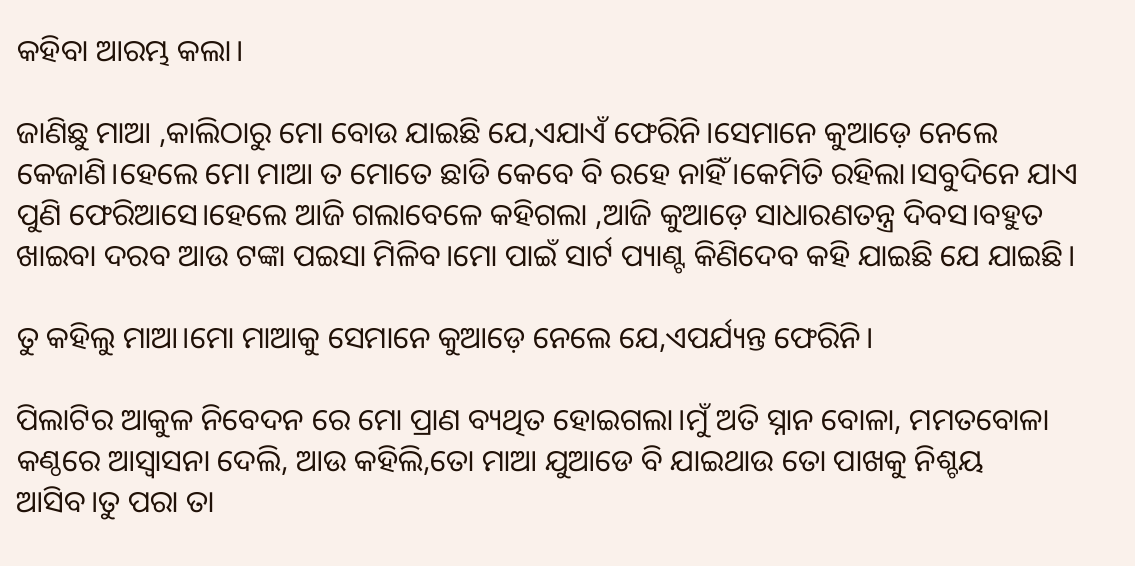କହିବା ଆରମ୍ଭ କଲା।

ଜାଣିଛୁ ମାଆ ,କାଲିଠାରୁ ମୋ ବୋଉ ଯାଇଛି ଯେ,ଏଯାଏଁ ଫେରିନି।ସେମାନେ କୁଆଡ଼େ ନେଲେ କେଜାଣି।ହେଲେ ମୋ ମାଆ ତ ମୋତେ ଛାଡି କେବେ ବି ରହେ ନାହିଁ।କେମିତି ରହିଲା।ସବୁଦିନେ ଯାଏ ପୁଣି ଫେରିଆସେ।ହେଲେ ଆଜି ଗଲାବେଳେ କହିଗଲା ,ଆଜି କୁଆଡ଼େ ସାଧାରଣତନ୍ତ୍ର ଦିବସ।ବହୁତ ଖାଇବା ଦରବ ଆଉ ଟଙ୍କା ପଇସା ମିଳିବ।ମୋ ପାଇଁ ସାର୍ଟ ପ୍ୟାଣ୍ଟ କିଣିଦେବ କହି ଯାଇଛି ଯେ ଯାଇଛି।

ତୁ କହିଲୁ ମାଆ।ମୋ ମାଆକୁ ସେମାନେ କୁଆଡ଼େ ନେଲେ ଯେ,ଏପର୍ଯ୍ୟନ୍ତ ଫେରିନି।

ପିଲାଟିର ଆକୁଳ ନିବେଦନ ରେ ମୋ ପ୍ରାଣ ବ୍ୟଥିତ ହୋଇଗଲା।ମୁଁ ଅତି ସ୍ନାନ ବୋଳା, ମମତବୋଳା କଣ୍ଠରେ ଆସ୍ଵାସନା ଦେଲି, ଆଉ କହିଲି,ତୋ ମାଆ ଯୁଆଡେ ବି ଯାଇଥାଉ ତୋ ପାଖକୁ ନିଶ୍ଚୟ ଆସିବ।ତୁ ପରା ତା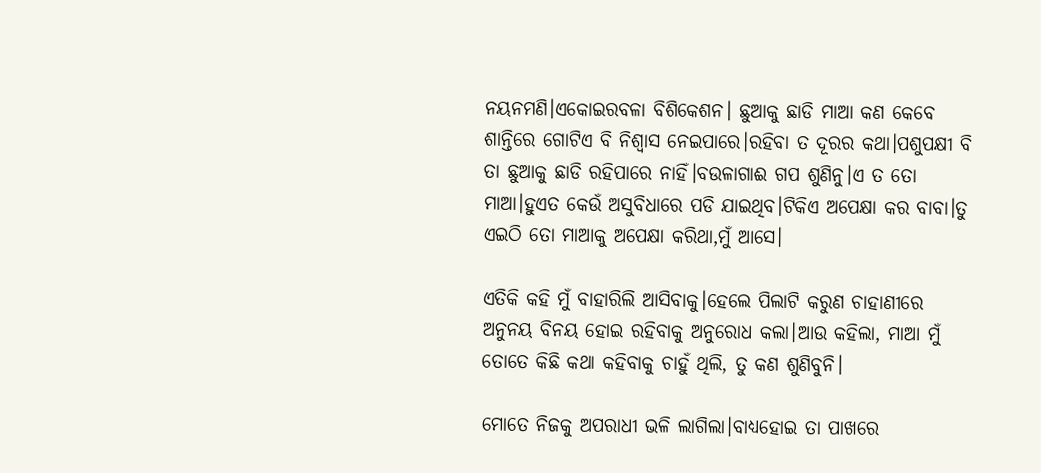ନୟନମଣି।ଏକୋଇରବଳା ବିଶିକେଶନ। ଛୁଆକୁ ଛାଡି ମାଆ କଣ କେବେ ଶାନ୍ତିରେ ଗୋଟିଏ ବି ନିଶ୍ଵାସ ନେଇପାରେ।ରହିବା ତ ଦୂରର କଥା।ପଶୁପକ୍ଷୀ ବି ତା ଛୁଆକୁ ଛାଡି ରହିପାରେ ନାହିଁ।ବଉଳାଗାଈ ଗପ ଶୁଣିନୁ।ଏ ତ ତୋ ମାଆ।ହୁଏତ କେଉଁ ଅସୁବିଧାରେ ପଡି ଯାଇଥିବ।ଟିକିଏ ଅପେକ୍ଷା କର ବାବା।ତୁ ଏଇଠି ତୋ ମାଆକୁ ଅପେକ୍ଷା କରିଥା,ମୁଁ ଆସେ।

ଏତିକି କହି ମୁଁ ବାହାରିଲି ଆସିବାକୁ।ହେଲେ ପିଲାଟି କରୁଣ ଚାହାଣୀରେ ଅନୁନୟ ବିନୟ ହୋଇ ରହିବାକୁ ଅନୁରୋଧ କଲା।ଆଉ କହିଲା, ମାଆ ମୁଁ ତୋତେ କିଛି କଥା କହିବାକୁ ଚାହୁଁ ଥିଲି, ତୁ କଣ ଶୁଣିବୁନି।

ମୋତେ ନିଜକୁ ଅପରାଧୀ ଭଳି ଲାଗିଲା।ବାଧ୍ୟହୋଇ ତା ପାଖରେ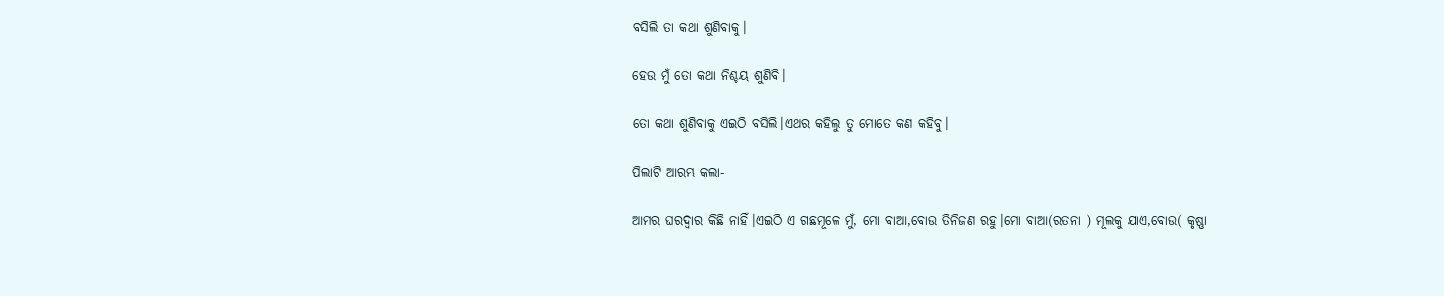ବସିଲି ତା କଥା ଶୁଣିବାକୁ।

ହେଉ ମୁଁ ତୋ କଥା ନିଶ୍ଚୟ ଶୁଣିବି।

ତୋ କଥା ଶୁଣିବାକୁ ଏଇଠି ବସିଲି।ଏଥର କହିଲୁ ତୁ ମୋତେ କଣ କହିବୁ।

ପିଲାଟି ଆରମ୍ଭ କଲା-

ଆମର ଘରଦ୍ୱାର କିଛି ନାହିଁ।ଏଇଠି ଏ ଗଛମୂଳେ ମୁଁ, ମୋ ବାଆ,ବୋଉ ତିନିଜଣ ରହୁ।ମୋ ବାଆ(ରତନା ) ମୂଲକୁ ଯାଏ,ବୋଉ( କୃଷ୍ଣା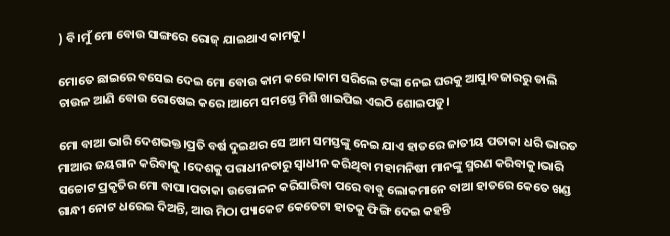) ବି।ମୁଁ ମୋ ବୋଉ ସାଙ୍ଗରେ ରୋଜ୍ ଯାଇଥାଏ କାମକୁ।

ମୋତେ ଛାଇରେ ବସେଇ ଦେଇ ମୋ ବୋଉ କାମ କରେ।କାମ ସରିଲେ ଟଙ୍କା ନେଇ ଘରକୁ ଆସୁ।ବଜାରରୁ ଡାଲି ଚାଉଳ ଆଣି ବୋଉ ରୋଷେଇ କରେ।ଆମେ ସମସ୍ତେ ମିଶି ଖାଇପିଇ ଏଇଠି ଶୋଇପଡୁ।

ମୋ ବାଆ ଭାରି ଦେଶଭକ୍ତ।ପ୍ରତି ବର୍ଷ ଦୁଇଥର ସେ ଆମ ସମସ୍ତଙ୍କୁ ନେଇ ଯାଏ ହାତରେ ଜାତୀୟ ପତାକା ଧରି ଭାରତ ମାଆର ଜୟଗାନ କରିବାକୁ ।ଦେଶକୁ ପରାଧୀନତାରୁ ସ୍ଵାଧୀନ କରିଥିବା ମହାମନିଷୀ ମାନଙ୍କୁ ସ୍ମରଣ କରିବାକୁ।ଭାରି ସଚ୍ଚୋଟ ପ୍ରକୃତିର ମୋ ବାପା।ପତାକା ଉତ୍ତୋଳନ କରିସାରିବା ପରେ ବାବୁ ଲୋକମାନେ ବାଆ ହାତରେ କେତେ ଖଣ୍ଡ ଗାନ୍ଧୀ ନୋଟ ଧରେଇ ଦିଅନ୍ତି, ଆଉ ମିଠା ପ୍ୟାକେଟ କେତେଟା ହାତକୁ ଫିଙ୍ଗି ଦେଇ କହନ୍ତି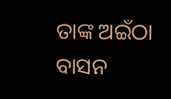ତାଙ୍କ ଅଇଁଠା ବାସନ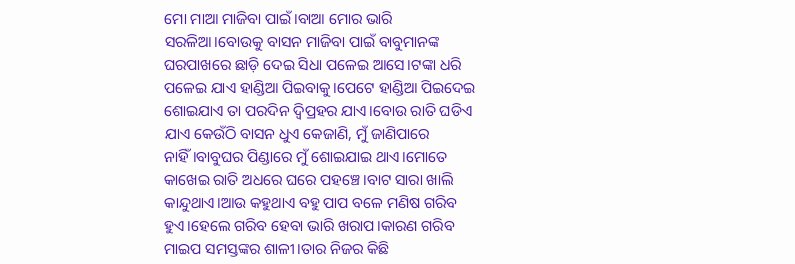ମୋ ମାଆ ମାଜିବା ପାଇଁ।ବାଆ ମୋର ଭାରି ସରଳିଆ।ବୋଉକୁ ବାସନ ମାଜିବା ପାଇଁ ବାବୁମାନଙ୍କ ଘରପାଖରେ ଛାଡ଼ି ଦେଇ ସିଧା ପଳେଇ ଆସେ।ଟଙ୍କା ଧରି ପଳେଇ ଯାଏ ହାଣ୍ଡିଆ ପିଇବାକୁ।ପେଟେ ହାଣ୍ଡିଆ ପିଇଦେଇ ଶୋଇଯାଏ ତା ପରଦିନ ଦ୍ଵିପ୍ରହର ଯାଏ।ବୋଉ ରାତି ଘଡିଏ ଯାଏ କେଉଁଠି ବାସନ ଧୁଏ କେଜାଣି, ମୁଁ ଜାଣିପାରେ ନାହିଁ।ବାବୁଘର ପିଣ୍ଡାରେ ମୁଁ ଶୋଇଯାଇ ଥାଏ।ମୋତେ କାଖେଇ ରାତି ଅଧରେ ଘରେ ପହଞ୍ଚେ।ବାଟ ସାରା ଖାଲି କାନ୍ଦୁଥାଏ।ଆଉ କହୁଥାଏ ବହୁ ପାପ ବଳେ ମଣିଷ ଗରିବ ହୁଏ।ହେଲେ ଗରିବ ହେବା ଭାରି ଖରାପ।କାରଣ ଗରିବ ମାଇପ ସମସ୍ତଙ୍କର ଶାଳୀ।ତାର ନିଜର କିଛି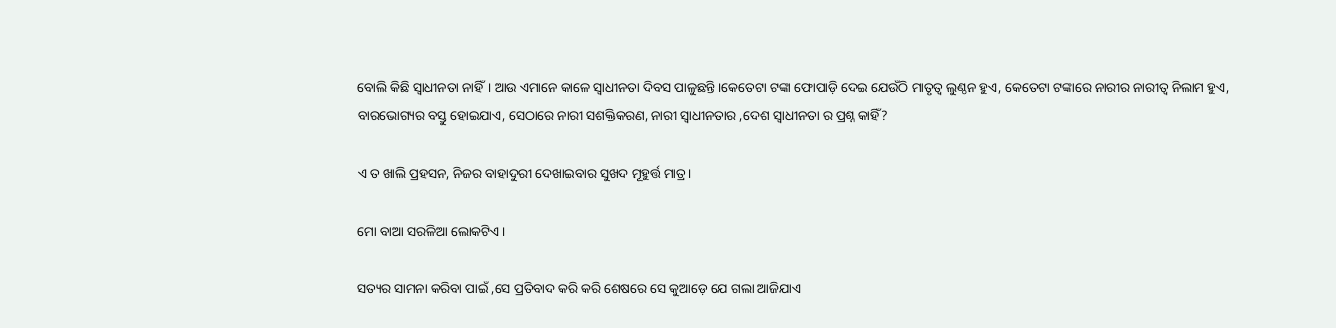ବୋଲି କିଛି ସ୍ଵାଧୀନତା ନାହିଁ। ଆଉ ଏମାନେ କାଳେ ସ୍ଵାଧୀନତା ଦିବସ ପାଳୁଛନ୍ତି।କେତେଟା ଟଙ୍କା ଫୋପାଡ଼ି ଦେଇ ଯେଉଁଠି ମାତୃତ୍ଵ ଲୁଣ୍ଠନ ହୁଏ, କେତେଟା ଟଙ୍କାରେ ନାରୀର ନାରୀତ୍ଵ ନିଲାମ ହୁଏ, ବାରଭୋଗ୍ୟର ବସ୍ତୁ ହୋଇଯାଏ, ସେଠାରେ ନାରୀ ସଶକ୍ତିକରଣ, ନାରୀ ସ୍ଵାଧୀନତାର ,ଦେଶ ସ୍ଵାଧୀନତା ର ପ୍ରଶ୍ନ କାହିଁ?

ଏ ତ ଖାଲି ପ୍ରହସନ, ନିଜର ବାହାଦୁରୀ ଦେଖାଇବାର ସୁଖଦ ମୂହୁର୍ତ୍ତ ମାତ୍ର।

ମୋ ବାଆ ସରଳିଆ ଲୋକଟିଏ।

ସତ୍ୟର ସାମନା କରିବା ପାଇଁ ,ସେ ପ୍ରତିବାଦ କରି କରି ଶେଷରେ ସେ କୁଆଡ଼େ ଯେ ଗଲା ଆଜିଯାଏ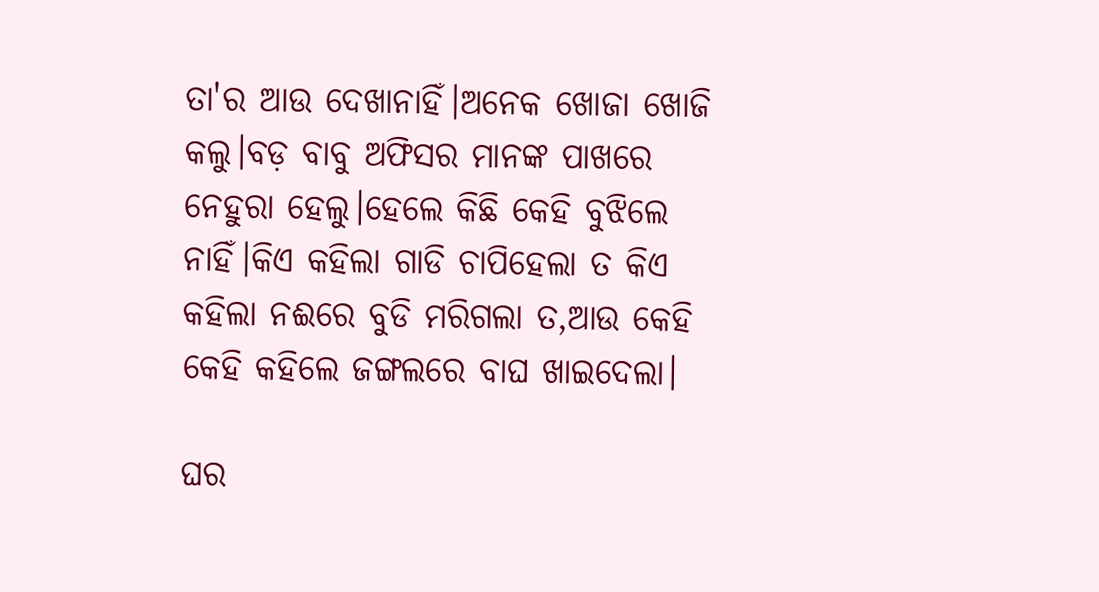ତା'ର ଆଉ ଦେଖାନାହିଁ।ଅନେକ ଖୋଜା ଖୋଜି କଲୁ।ବଡ଼ ବାବୁ ଅଫିସର ମାନଙ୍କ ପାଖରେ ନେହୁରା ହେଲୁ।ହେଲେ କିଛି କେହି ବୁଝିଲେ ନାହିଁ।କିଏ କହିଲା ଗାଡି ଚାପିହେଲା ତ କିଏ କହିଲା ନଈରେ ବୁଡି ମରିଗଲା ତ,ଆଉ କେହି କେହି କହିଲେ ଜଙ୍ଗଲରେ ବାଘ ଖାଇଦେଲା।

ଘର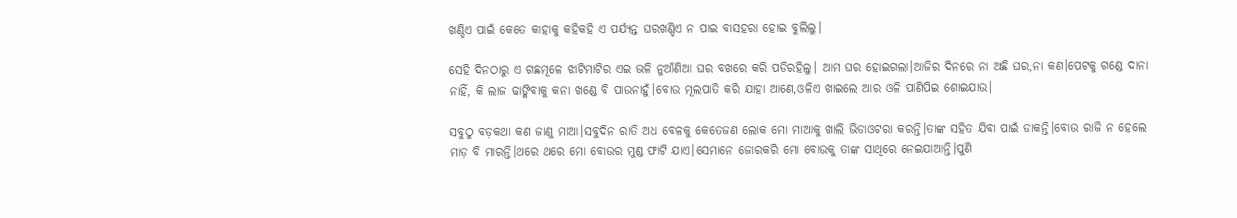ଖଣ୍ଡିଏ ପାଇଁ କେତେ କାହାକୁ କହିକହି ଏ ପର୍ଯ୍ୟନ୍ତ ଘରଖଣ୍ଡିଏ ନ ପାଇ ବାସହରା ହୋଇ ବୁଲିଲୁ।

ସେହି ଦିନଠାରୁ ଏ ଗଛମୂଳେ ଝାଟିମାଟିର ଏଇ ଭଳି ନୁଆଁଣିଆ ଘର ବଖରେ କରି ପଡିରହିଲୁ। ଆମ ଘର ହୋଇଗଲା।ଆଜିର ଦିନରେ ନା ଅଛି ଘର,ନା କଣ।ପେଟକୁ ଗଣ୍ଡେ ଦାନା ନାହିଁ, କି ଲାଜ ଢାଙ୍କିବାକୁ କନା ଖଣ୍ଡେ ବି ପାଉନାହୁଁ।ବୋଉ ମୂଲପାତି କରି ଯାହା ଆଣେ,ଓଳିଏ ଖାଇଲେ ଆର ଓଳି ପାଣିପିଇ ଶୋଇଯାଉ।

ସବୁଠୁ ବଡ଼କଥା କଣ ଜାଣୁ ମାଆ।ସବୁଦିନ ରାତି ଅଧ ବେଳକୁ କେତେଜଣ ଲୋକ ମୋ ମାଆକୁ ଖାଲି ଭିଡାଓଟରା କରନ୍ତି।ତାଙ୍କ ସହିତ ଯିବା ପାଇଁ ଡାକନ୍ତି।ବୋଉ ରାଜି ନ ହେଲେ ମାଡ଼ ବି ମାରନ୍ତି।ଥରେ ଥରେ ମୋ ବୋଉର ମୁଣ୍ଡ ଫାଟି ଯାଏ।ସେମାନେ ଜୋରକରି ମୋ ବୋଉକୁ ତାଙ୍କ ସାଥିରେ ନେଇଯାଆନ୍ତି।ପୁଣି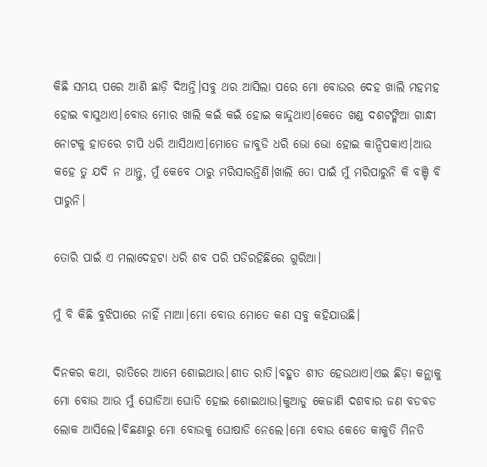କିଛି ସମୟ ପରେ ଆଣି ଛାଡ଼ି ଦିଅନ୍ତି।ସବୁ ଥର ଆସିଲା ପରେ ମୋ ବୋଉର ଦେହ ଖାଲି ମହମହ ହୋଇ ବାସୁଥାଏ।ବୋଉ ମୋର ଖାଲି କଇଁ କଇଁ ହୋଇ କାନ୍ଦୁଥାଏ।କେତେ ଖଣ୍ଡ ଦଶଟଙ୍କିଆ ଗାନ୍ଧୀ ନୋଟକୁ ହାତରେ ଚାପି ଧରି ଆସିଥାଏ।ମୋତେ ଜାବୁଡି ଧରି ଭୋ ଭୋ ହୋଇ କାନ୍ଦିପକାଏ।ଆଉ କହେ ତୁ ଯଦି ନ ଥାନ୍ତୁ, ମୁଁ କେବେ ଠାରୁ ମରିସାରନ୍ତିଣି।ଖାଲି ତୋ ପାଇଁ ମୁଁ ମରିପାରୁନି କି ବଞ୍ଚି ବି ପାରୁନି।

ତୋରି ପାଇଁ ଏ ମଲାଦେହଟା ଧରି ଶବ ପରି ପଡିରହିଛିରେ ଗୁରିଆ।

ମୁଁ ବି କିଛି ବୁଝିପାରେ ନାହିଁ ମାଆ।ମୋ ବୋଉ ମୋତେ କଣ ସବୁ କହିଯାଉଛି।

ଦିନକର କଥା, ରାତିରେ ଆମେ ଶୋଇଥାଉ।ଶୀତ ରାତି।ବହୁତ ଶୀତ ହେଉଥାଏ।ଏଇ ଛିଡ଼ା କନ୍ଥାକୁ ମୋ ବୋଉ ଆଉ ମୁଁ ଘୋଡିଆ ଘୋଡି ହୋଇ ଶୋଇଥାଉ।କୁଆଡୁ କେଜାଣି ଦଶବାର ଜଣ ବଡବଡ ଲୋକ ଆସିଲେ।ବିଛଣାରୁ ମୋ ବୋଉକୁ ଘୋଷାଡି ନେଲେ।ମୋ ବୋଉ କେତେ କାକୁତି ମିନତି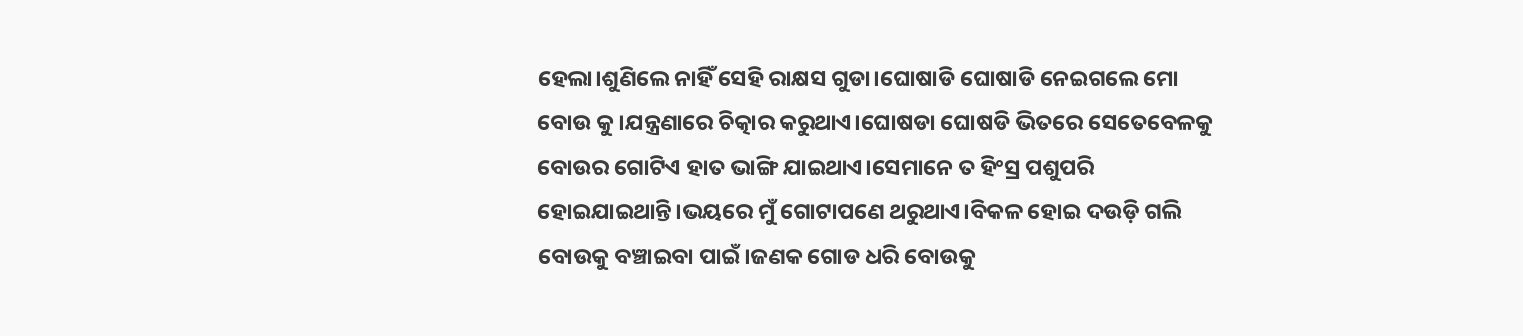ହେଲା।ଶୁଣିଲେ ନାହିଁ ସେହି ରାକ୍ଷସ ଗୁଡା।ଘୋଷାଡି ଘୋଷାଡି ନେଇଗଲେ ମୋ ବୋଉ କୁ।ଯନ୍ତ୍ରଣାରେ ଚିତ୍କାର କରୁଥାଏ।ଘୋଷଡା ଘୋଷଡି ଭିତରେ ସେତେବେଳକୁ ବୋଉର ଗୋଟିଏ ହାତ ଭାଙ୍ଗି ଯାଇଥାଏ।ସେମାନେ ତ ହିଂସ୍ର ପଶୁପରି ହୋଇଯାଇଥାନ୍ତି।ଭୟରେ ମୁଁ ଗୋଟାପଣେ ଥରୁଥାଏ।ବିକଳ ହୋଇ ଦଉଡ଼ି ଗଲି ବୋଉକୁ ବଞ୍ଚାଇବା ପାଇଁ।ଜଣକ ଗୋଡ ଧରି ବୋଉକୁ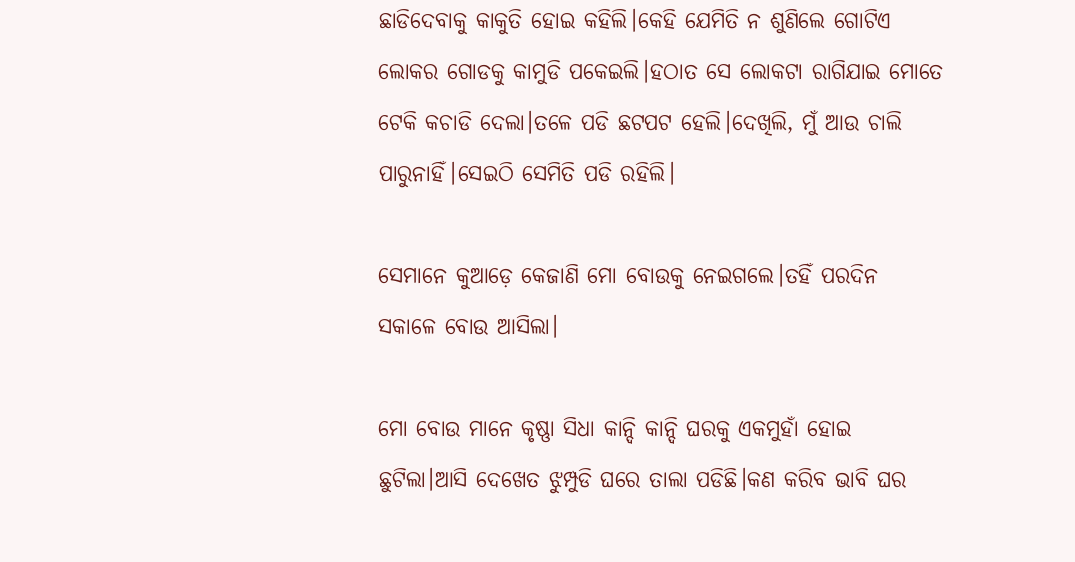ଛାଡିଦେବାକୁ କାକୁତି ହୋଇ କହିଲି।କେହି ଯେମିତି ନ ଶୁଣିଲେ ଗୋଟିଏ ଲୋକର ଗୋଡକୁ କାମୁଡି ପକେଇଲି।ହଠାତ ସେ ଲୋକଟା ରାଗିଯାଇ ମୋତେ ଟେକି କଚାଡି ଦେଲା।ତଳେ ପଡି ଛଟପଟ ହେଲି।ଦେଖିଲି, ମୁଁ ଆଉ ଚାଲି ପାରୁନାହିଁ।ସେଇଠି ସେମିତି ପଡି ରହିଲି।

ସେମାନେ କୁଆଡ଼େ କେଜାଣି ମୋ ବୋଉକୁ ନେଇଗଲେ।ତହିଁ ପରଦିନ ସକାଳେ ବୋଉ ଆସିଲା।

ମୋ ବୋଉ ମାନେ କୃଷ୍ଣା ସିଧା କାନ୍ଦି କାନ୍ଦି ଘରକୁ ଏକମୁହାଁ ହୋଇ ଛୁଟିଲା।ଆସି ଦେଖେତ ଝୁମ୍ପୁଡି ଘରେ ତାଲା ପଡିଛି।କଣ କରିବ ଭାବି ଘର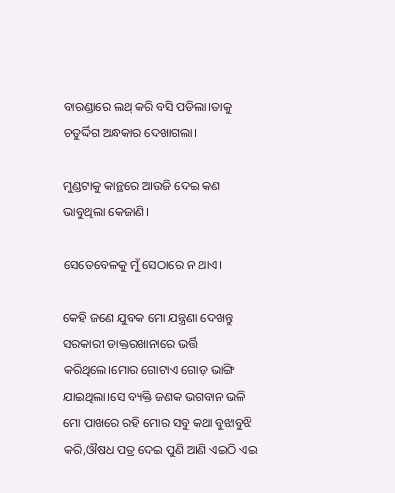ବାରଣ୍ଡାରେ ଲଥ୍ କରି ବସି ପଡିଲା।ତାକୁ ଚତୁର୍ଦ୍ଦିଗ ଅନ୍ଧକାର ଦେଖାଗଲା।

ମୁଣ୍ଡଟାକୁ କାନ୍ଥରେ ଆଉଜି ଦେଇ କଣ ଭାବୁଥିଲା କେଜାଣି।

ସେତେବେଳକୁ ମୁଁ ସେଠାରେ ନ ଥାଏ।

କେହି ଜଣେ ଯୁବକ ମୋ ଯନ୍ତ୍ରଣା ଦେଖନ୍ତୁ ସରକାରୀ ଡାକ୍ତରଖାନାରେ ଭର୍ତ୍ତି କରିଥିଲେ।ମୋର ଗୋଟାଏ ଗୋଡ଼ ଭାଙ୍ଗି ଯାଇଥିଲା।ସେ ବ୍ୟକ୍ତି ଜଣକ ଭଗବାନ ଭଳି ମୋ ପାଖରେ ରହି ମୋର ସବୁ କଥା ବୁଝାବୁଝି କରି,ଔଷଧ ପତ୍ର ଦେଇ ପୁଣି ଆଣି ଏଇଠି ଏଇ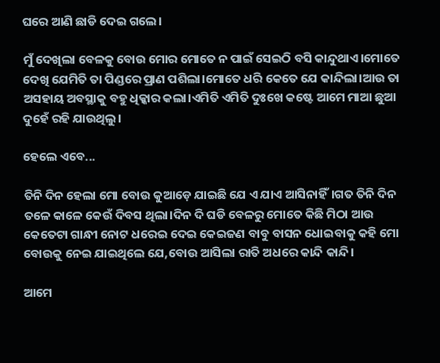ଘରେ ଆଣି ଛାଡି ଦେଇ ଗଲେ।

ମୁଁ ଦେଖିଲା ବେଳକୁ ବୋଉ ମୋର ମୋତେ ନ ପାଇଁ ସେଇଠି ବସି କାନ୍ଦୁଥାଏ।ମୋତେ ଦେଖି ଯେମିତି ତା ପିଣ୍ଡରେ ପ୍ରାଣ ପଶିଲା।ମୋତେ ଧରି କେତେ ଯେ କାନ୍ଦିଲା।ଆଉ ତା ଅସହାୟ ଅବସ୍ଥାକୁ ବହୁ ଧିକ୍କାର କଲା।ଏମିତି ଏମିତି ଦୁଃଖେ କଷ୍ଟେ ଆମେ ମାଆ ଛୁଆ ଦୁହେଁ ରହି ଯାଉଥିଲୁ।

ହେଲେ ଏବେ...

ତିନି ଦିନ ହେଲା ମୋ ବୋଉ କୁଆଡ଼େ ଯାଇଛି ଯେ ଏ ଯାଏ ଆସିନାହିଁ।ଗତ ତିନି ଦିନ ତଳେ କାଳେ କେଉଁ ଦିବସ ଥିଲା।ଦିନ ଦି ଘଡି ବେଳରୁ ମୋତେ କିଛି ମିଠା ଆଉ କେତେଟା ଗାନ୍ଧୀ ନୋଟ ଧରେଇ ଦେଇ କେଇଜଣ ବାବୁ ବାସନ ଧୋଇବାକୁ କହି ମୋ ବୋଉକୁ ନେଇ ଯାଇଥିଲେ ଯେ,ବୋଉ ଆସିଲା ରାତି ଅଧରେ କାନ୍ଦି କାନ୍ଦି।

ଆମେ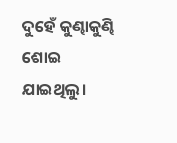ଦୁହେଁ କୁଣ୍ଢାକୁଣ୍ଢି ଶୋଇ ଯାଇଥିଲୁ।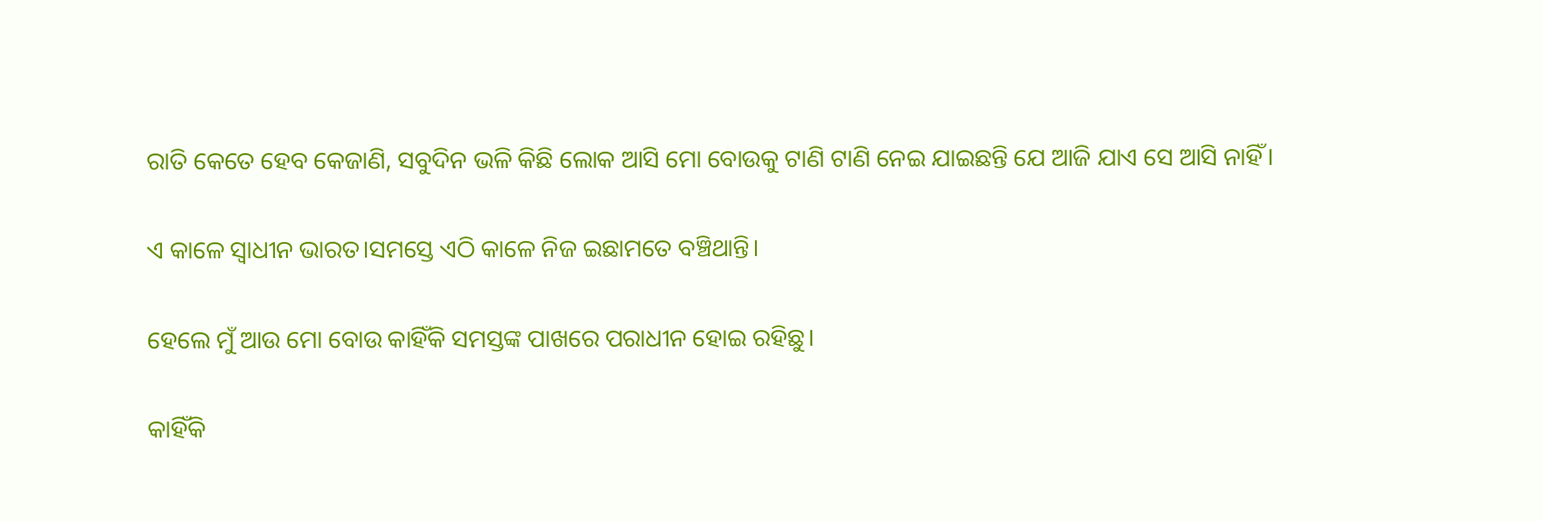ରାତି କେତେ ହେବ କେଜାଣି, ସବୁଦିନ ଭଳି କିଛି ଲୋକ ଆସି ମୋ ବୋଉକୁ ଟାଣି ଟାଣି ନେଇ ଯାଇଛନ୍ତି ଯେ ଆଜି ଯାଏ ସେ ଆସି ନାହିଁ।

ଏ କାଳେ ସ୍ଵାଧୀନ ଭାରତ।ସମସ୍ତେ ଏଠି କାଳେ ନିଜ ଇଛାମତେ ବଞ୍ଚିଥାନ୍ତି।

ହେଲେ ମୁଁ ଆଉ ମୋ ବୋଉ କାହିଁକି ସମସ୍ତଙ୍କ ପାଖରେ ପରାଧୀନ ହୋଇ ରହିଛୁ।

କାହିଁକି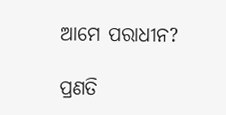ଆମେ ପରାଧୀନ?

ପ୍ରଣତି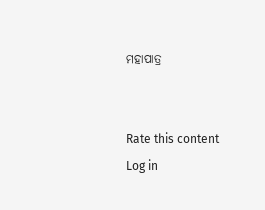ମହାପାତ୍ର


Rate this content
Log in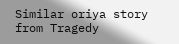Similar oriya story from Tragedy